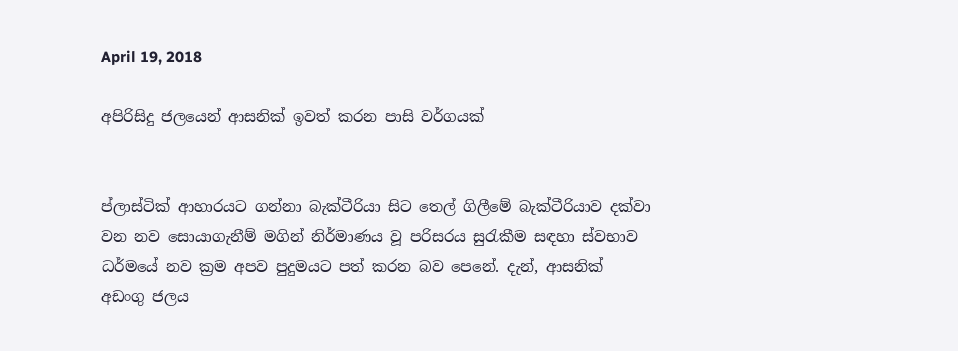April 19, 2018

අපිරිසිදු ජලයෙන් ආසනික් ඉවත් කරන පාසි වර්ගයක්


ප්ලාස්ටික් ආහාරයට ගන්නා බැක්ටීරියා සිට තෙල් ගිලීමේ බැක්ටීරියාව දක්වා වන නව සොයාගැනීම් මගින් නිර්මාණය වූ පරිසරය සුරැකීම සඳහා ස්වභාව ධර්මයේ නව ක්‍රම අපව පුදුමයට පත් කරන බව පෙනේ. දැන්, ආසනික් අඩංගු ජලය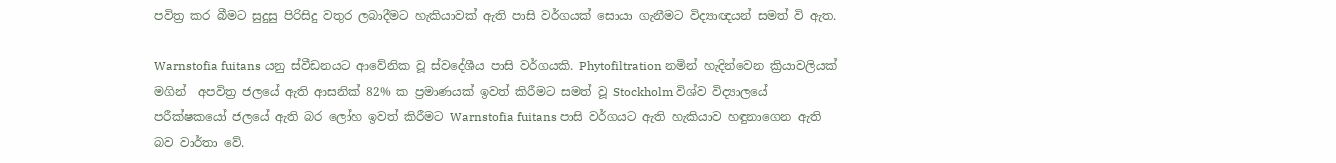පවිත්‍ර කර බීමට සුදුසු පිරිසිදු වතුර ලබාදීමට හැකියාවක් ඇති පාසි වර්ගයක් සොයා ගැනීමට විද්‍යාඥයන් සමත් වි ඇත.

Warnstofia fuitans යනු ස්වීඩනයට ආවේනික වූ ස්වදේශීය පාසි වර්ගයකි. Phytofiltration නමින් හැදින්වෙන ක්‍රියාවලියක් මගින්  අපවිත්‍ර ජලයේ ඇති ආසනික් 82% ක ප්‍රමාණයක් ඉවත් කිරීමට සමත් වූ Stockholm විශ්ව විද්‍යාලයේ පරීක්ෂකයෝ ජලයේ ඇති බර ලෝහ ඉවත් කිරීමට Warnstofia fuitans පාසි වර්ගයට ඇති හැකියාව හඳුනාගෙන ඇති බව වාර්තා වේ.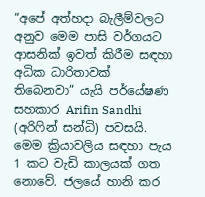“අපේ අත්හදා බැලීම්වලට අනුව මෙම පාසි වර්ගයට ආසනික් ඉවත් කිරීම සඳහා අධික ධාරිතාවක් තිබෙනවා” යැයි පර්යේෂණ සහකාර Arifin Sandhi (අරිෆින් සන්ධි) පවසයි. මෙම ක්‍රියාවලිය සඳහා පැය 1 කට වැඩි කාලයක් ගත නොවේ. ජලයේ හානි කර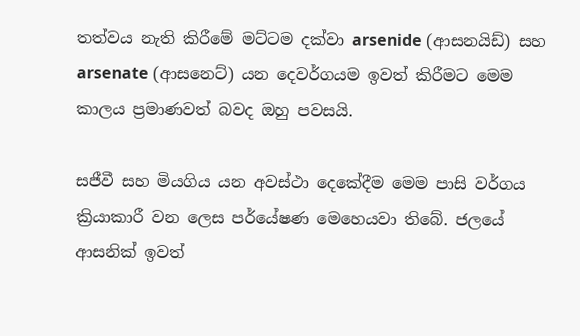තත්වය නැති කිරීමේ මට්ටම දක්වා arsenide (ආසනයිඩ්) සහ arsenate (ආසනෙට්) යන දෙවර්ගයම ඉවත් කිරීමට මෙම කාලය ප්‍රමාණවත් බවද ඔහු පවසයි.

සජීවී සහ මියගිය යන අවස්ථා දෙකේදීම මෙම පාසි වර්ගය ක්‍රියාකාරී වන ලෙස පර්යේෂණ මෙහෙයවා තිබේ. ජලයේ ආසනික් ඉවත්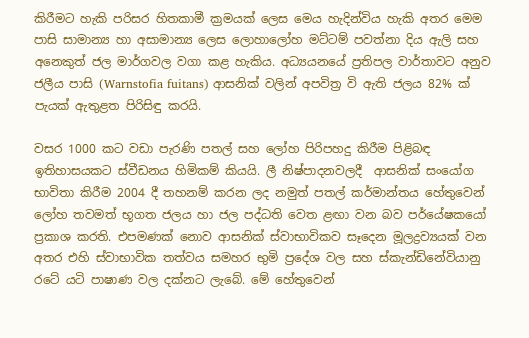කිරීමට හැකි පරිසර හිතකාමී ක්‍රමයක් ලෙස මෙය හැදින්විය හැකි අතර මෙම පාසි සාමාන්‍ය හා අසාමාන්‍ය ලෙස ලොහාලෝහ මට්ටම් පවත්නා දිය ඇලි සහ අනෙකුත් ජල මාර්ගවල වගා කළ හැකිය. අධ්‍යයනයේ ප්‍රතිපල වාර්තාවට අනුව ජලීය පාසි (Warnstofia fuitans) ආසනික් වලින් අපවිත්‍ර වි ඇති ජලය 82% ක්  පැයක් ඇතුළත පිරිසිඳු කරයි.

වසර 1000 කට වඩා පැරණි පතල් සහ ලෝහ පිරිපහදු කිරීම පිළිබඳ ඉතිහාසයකට ස්වීඩනය හිමිකම් කියයි. ලී නිෂ්පාදනවලදී  ආසනික් සංයෝග භාවිතා කිරීම 2004 දී තහනම් කරන ලද නමුත් පතල් කර්මාන්තය හේතුවෙන් ලෝහ තවමත් භූගත ජලය හා ජල පද්ධති වෙත ළඟා වන බව පර්යේෂකයෝ ප්‍රකාශ කරති. එපමණක් නොව ආසනික් ස්වාභාවිකව සෑදෙන මූලද්‍රව්‍යයක් වන අතර එහි ස්වාභාවික තත්වය සමහර භුමි ප්‍රදේශ වල සහ ස්කැන්ඩිනේවියානු රටේ යටි පාෂාණ වල දක්නට ලැබේ. මේ හේතුවෙන්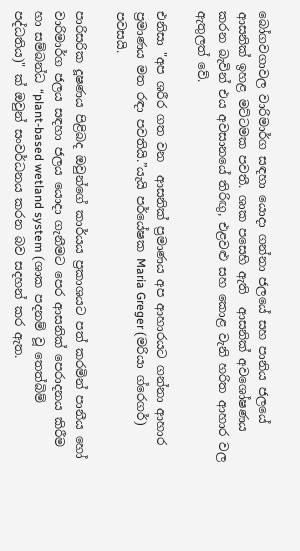බෝගවගාවල වාරිමාර්ග සඳහා යොදා ගන්නා ජලයේ සහ පානිය ජලයේ ආසනික් ඉහළ මට්ටමක පවතී. ශාක පසෙහි ඇති  ආසනික් අවශෝෂණය කරන බැවින් එය අවසානයේ තිරිඟු, එළවළු සහ කොළ වැනි හරිත ආහාර වල ඇතුලත් වේ.

එනිසා "අප ශරීර ගත වන  ආසනික් ප්‍රමාණය අප ආහාරයට ගන්නා ආහාර ප්‍රමාණය මත රඳා පවතියි.”යැයි පර්යේෂක Maria Greger (මරියා ග්රෙගර්) පවසයි.

පාරිසරික දූෂණය පිළිබද ඔවුන්ගේ කාර්යය ප්‍රකාශයට පත් කරමින් පානීය හෝ වාරිමාර්ග ජලය සඳහා ජලය යොදා ගැනීමට පෙර ආසනික් පෙරාදනය කිරීම හා සම්බන්ධ “plant-based wetland system (ශාක පදනම් වූ තෙත්බිම් පද්ධතිය)" ක් ඔවුන් සංවර්ධනය කරන බව සදහන් කර ඇත.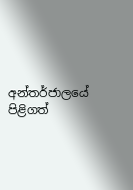අන්තර්ජාලයේ පිළිගත්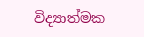විද්‍යාත්මක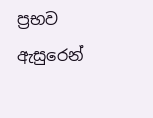ප්‍රභව ඇසුරෙන්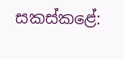සකස්කළේ: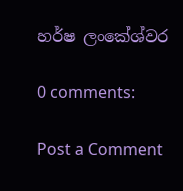හර්ෂ ලංකේශ්වර

0 comments:

Post a Comment